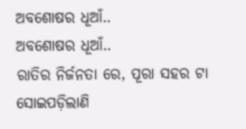ଅବଶୋଷର ଧୂଆଁ..
ଅବଶୋଷର ଧୂଆଁ..
ରାତିର ନିର୍ଜନତା ରେ, ପୂରା ସହର ଟା ସୋଇପଡ଼ିଲାଣି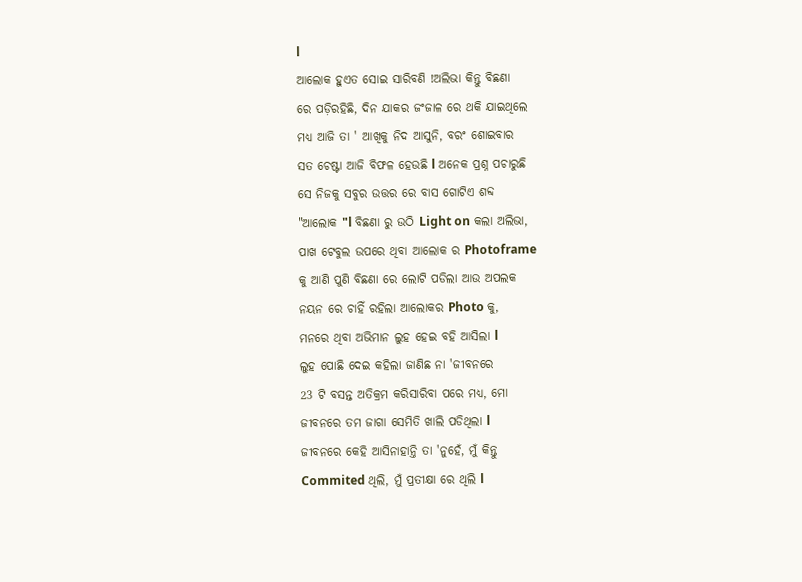l
ଆଲୋକ ହୁଏତ ସୋଇ ସାରିବଣି !ଅଲିଭା କିନ୍ତୁ ବିଛଣା
ରେ ପଡ଼ିରହିଛି, ଦିନ ଯାକର ଜଂଜାଳ ରେ ଥକି ଯାଇଥିଲେ
ମଧ୍ୟ ଆଜି ତା ' ଆଖିକୁ ନିଦ ଆସୁନି, ବରଂ ଶୋଇବାର
ସତ ଚେଷ୍ଟା ଆଜି ବିଫଳ ହେଉଛି l ଅନେକ ପ୍ରଶ୍ନ ପଚାରୁଛି
ସେ ନିଜକୁ ସବୁର ଉତ୍ତର ରେ ବାସ ଗୋଟିଏ ଶବ୍ଦ
"ଆଲୋକ "l ବିଛଣା ରୁ ଉଠି Light on କଲା ଅଲିଭା,
ପାଖ ଟେବୁଲ ଉପରେ ଥିବା ଆଲୋକ ର Photoframe
କୁ ଆଣି ପୁଣି ବିଛଣା ରେ ଲୋଟି ପଡିଲା ଆଉ ଅପଲକ
ନୟନ ରେ ଚାହିଁ ରହିଲା ଆଲୋକର Photo କୁ,
ମନରେ ଥିବା ଅଭିମାନ ଲୁହ ହେଇ ବହି ଆସିଲା l
ଲୁହ ପୋଛି ଦେଇ କହିଲା ଜାଣିଛ ନା 'ଜୀବନରେ
23 ଟି ବସନ୍ତ ଅତିକ୍ରମ କରିସାରିବା ପରେ ମଧ୍ୟ, ମୋ
ଜୀବନରେ ତମ ଜାଗା ସେମିତି ଖାଲି ପଡିଥିଲା l
ଜୀବନରେ କେହି ଆସିନାହାନ୍ତି ତା 'ନୁହେଁ, ମୁଁ କିନ୍ତୁ
Commited ଥିଲି, ମୁଁ ପ୍ରତୀକ୍ଷା ରେ ଥିଲି l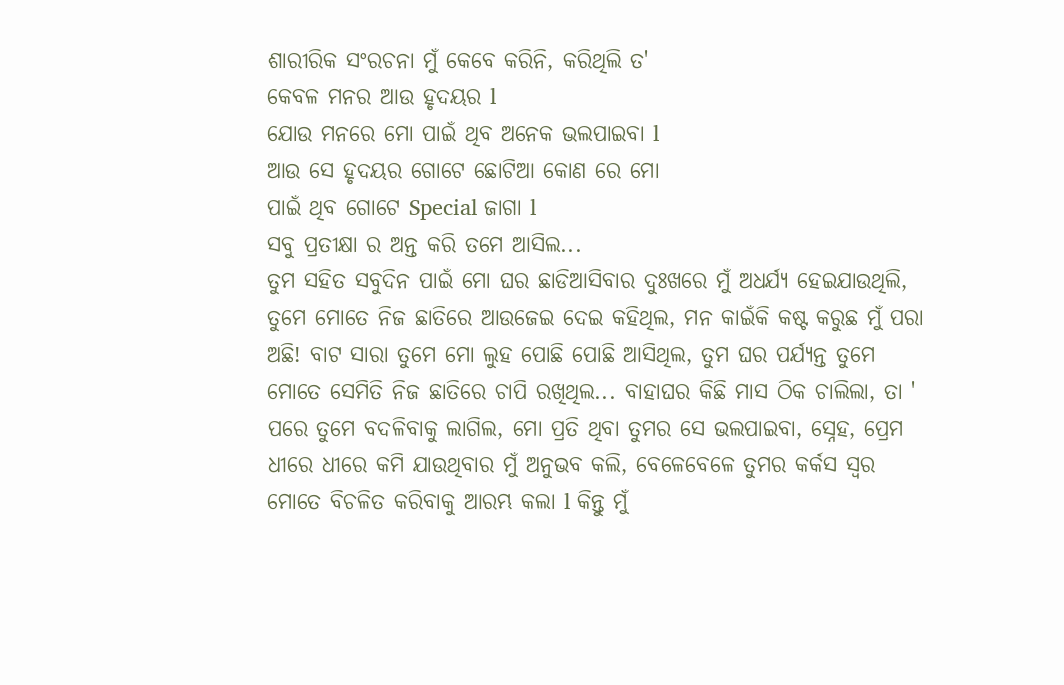ଶାରୀରିକ ସଂରଚନା ମୁଁ କେବେ କରିନି, କରିଥିଲି ତ'
କେବଳ ମନର ଆଉ ହୃଦୟର l
ଯୋଉ ମନରେ ମୋ ପାଇଁ ଥିବ ଅନେକ ଭଲପାଇବା l
ଆଉ ସେ ହୃଦୟର ଗୋଟେ ଛୋଟିଆ କୋଣ ରେ ମୋ
ପାଇଁ ଥିବ ଗୋଟେ Special ଜାଗା l
ସବୁ ପ୍ରତୀକ୍ଷା ର ଅନ୍ତ କରି ତମେ ଆସିଲ...
ତୁମ ସହିତ ସବୁଦିନ ପାଇଁ ମୋ ଘର ଛାଡିଆସିବାର ଦୁଃଖରେ ମୁଁ ଅଧର୍ଯ୍ୟ ହେଇଯାଉଥିଲି, ତୁମେ ମୋତେ ନିଜ ଛାତିରେ ଆଉଜେଇ ଦେଇ କହିଥିଲ, ମନ କାଇଁକି କଷ୍ଟ କରୁଛ ମୁଁ ପରା ଅଛି! ବାଟ ସାରା ତୁମେ ମୋ ଲୁହ ପୋଛି ପୋଛି ଆସିଥିଲ, ତୁମ ଘର ପର୍ଯ୍ୟନ୍ତ ତୁମେ ମୋତେ ସେମିତି ନିଜ ଛାତିରେ ଚାପି ରଖିଥିଲ... ବାହାଘର କିଛି ମାସ ଠିକ ଚାଲିଲା, ତା ' ପରେ ତୁମେ ବଦଳିବାକୁ ଲାଗିଲ, ମୋ ପ୍ରତି ଥିବା ତୁମର ସେ ଭଲପାଇବା, ସ୍ନେହ, ପ୍ରେମ ଧୀରେ ଧୀରେ କମି ଯାଉଥିବାର ମୁଁ ଅନୁଭବ କଲି, ବେଳେବେଳେ ତୁମର କର୍କସ ସ୍ୱର ମୋତେ ବିଚଳିତ କରିବାକୁ ଆରମ୍ଭ କଲା l କିନ୍ତୁ ମୁଁ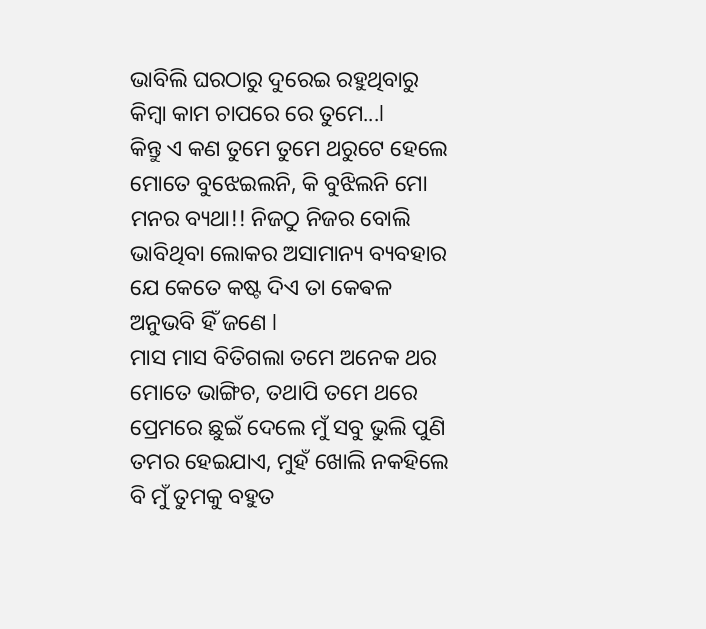ଭାବିଲି ଘରଠାରୁ ଦୁରେଇ ରହୁଥିବାରୁ କିମ୍ବା କାମ ଚାପରେ ରେ ତୁମେ...l
କିନ୍ତୁ ଏ କଣ ତୁମେ ତୁମେ ଥରୁଟେ ହେଲେ ମୋତେ ବୁଝେଇଲନି, କି ବୁଝିଲନି ମୋ ମନର ବ୍ୟଥା!! ନିଜଠୁ ନିଜର ବୋଲି ଭାବିଥିବା ଲୋକର ଅସାମାନ୍ୟ ବ୍ୟବହାର ଯେ କେତେ କଷ୍ଟ ଦିଏ ତା କେଵଳ ଅନୁଭବି ହିଁ ଜଣେ l
ମାସ ମାସ ବିତିଗଲା ତମେ ଅନେକ ଥର ମୋତେ ଭାଙ୍ଗିଚ, ତଥାପି ତମେ ଥରେ ପ୍ରେମରେ ଛୁଇଁ ଦେଲେ ମୁଁ ସବୁ ଭୁଲି ପୁଣି ତମର ହେଇଯାଏ, ମୁହଁ ଖୋଲି ନକହିଲେ ବି ମୁଁ ତୁମକୁ ବହୁତ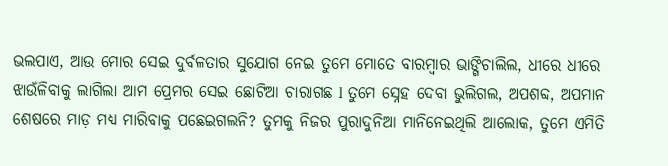ଭଲପାଏ, ଆଉ ମୋର ସେଇ ଦୁର୍ବଳତାର ସୁଯୋଗ ନେଇ ତୁମେ ମୋତେ ବାରମ୍ବାର ଭାଙ୍ଗିଚାଲିଲ, ଧୀରେ ଧୀରେ ଝାଉଁଳିବାକୁ ଲାଗିଲା ଆମ ପ୍ରେମର ସେଇ ଛୋଟିଆ ଚାରାଗଛ l ତୁମେ ସ୍ନେହ ଦେବା ଭୁଲିଗଲ, ଅପଶବ୍ଦ, ଅପମାନ ଶେଷରେ ମାଡ଼ ମଧ୍ୟ ମାରିବାକୁ ପଛେଇଗଲନି? ତୁମକୁ ନିଜର ପୁରାଦୁନିଆ ମାନିନେଇଥିଲି ଆଲୋକ, ତୁମେ ଏମିତି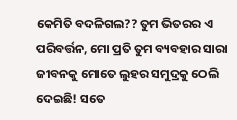କେମିତି ବଦଳିଗଲ?? ତୁମ ଭିତରର ଏ ପରିବର୍ତ୍ତନ, ମୋ ପ୍ରତି ତୁମ ବ୍ୟବହାର ସାରା ଜୀବନକୁ ମୋତେ ଲୁହର ସମୁଦ୍ରକୁ ଠେଲି ଦେଇଛି! ସତେ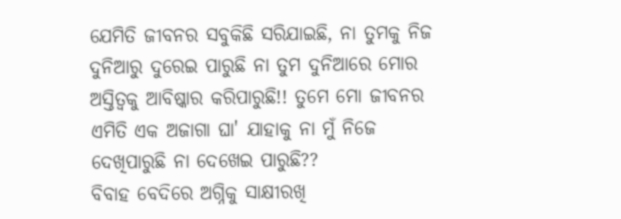ଯେମିତି ଜୀବନର ସବୁକିଛି ସରିଯାଇଛି, ନା ତୁମକୁ ନିଜ ଦୁନିଆରୁ ଦୁରେଇ ପାରୁଛି ନା ତୁମ ଦୁନିଆରେ ମୋର ଅସ୍ତିତ୍ବକୁ ଆବିଷ୍କାର କରିପାରୁଛି!! ତୁମେ ମୋ ଜୀବନର ଏମିତି ଏକ ଅଜାଗା ଘା' ଯାହାକୁ ନା ମୁଁ ନିଜେ ଦେଖିପାରୁଛି ନା ଦେଖେଇ ପାରୁଛି??
ବିବାହ ବେଦିରେ ଅଗ୍ନିକୁ ସାକ୍ଷୀରଖି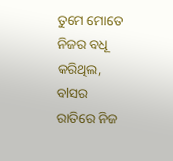ତୁମେ ମୋତେ ନିଜର ବଧୂ କରିଥିଲ, ବlସର ରାତିରେ ନିଜ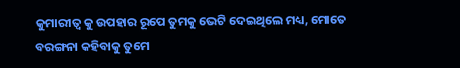କୁମାରୀତ୍ୱ କୁ ଉପହାର ରୂପେ ତୁମକୁ ଭେଟି ଦେଇଥିଲେ ମଧ୍ୟ, ମୋତେ ବରଙ୍ଗନା କହିବାକୁ ତୁମେ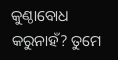କୁଣ୍ଠାବୋଧ କରୁନାହଁ? ତୁମେ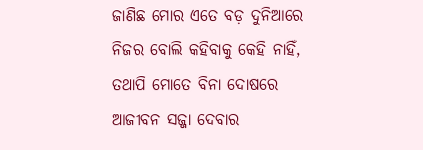ଜାଣିଛ ମୋର ଏତେ ବଡ଼ ଦୁନିଆରେ ନିଜର ବୋଲି କହିବାକୁ କେହି ନାହିଁ, ତଥାପି ମୋତେ ବିନା ଦୋଷରେ ଆଜୀବନ ସଜ୍ଜା ଦେବାର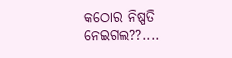କଠୋର ନିଷ୍ପତି ନେଇଗଲ??....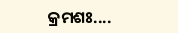କ୍ରମଶଃ....